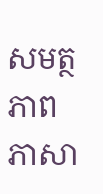សមត្ថភាពភាសា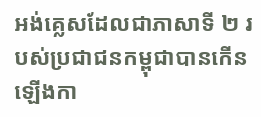អង់គ្លេសដែលជាភាសាទី ២ របស់ប្រជាជនកម្ពុជាបានកើនឡើងកា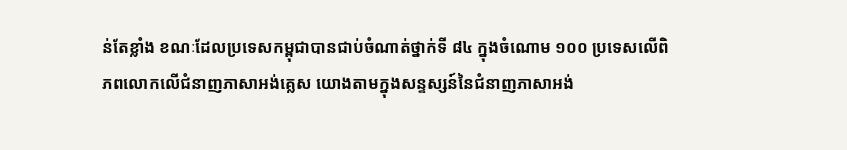ន់តែខ្លាំង ខណៈដែលប្រទេសកម្ពុជាបានជាប់ចំណាត់ថ្នាក់ទី ៨៤ ក្នុងចំណោម ១០០ ប្រទេសលើពិភពលោកលើជំនាញភាសាអង់គ្លេស យោងតាមក្នុងសន្ទស្សន៍នៃជំនាញភាសាអង់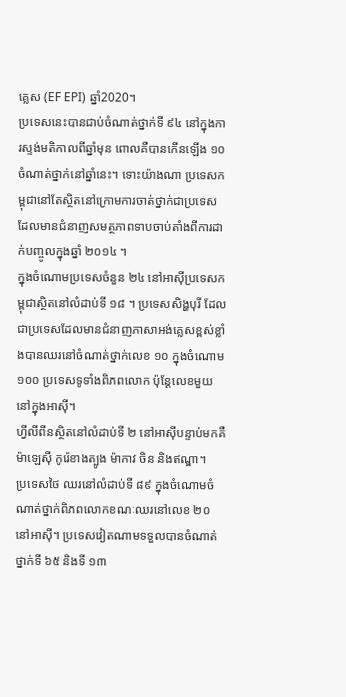គ្លេស (EF EPI) ឆ្នាំ2020។
ប្រទេសនេះបានជាប់ចំណាត់ថ្នាក់ទី ៩៤ នៅក្នុងការស្ទង់មតិកាលពីឆ្នាំមុន ពោលគឺបានកើនឡើង ១០ ចំណាត់ថ្នាក់នៅឆ្នាំនេះ។ ទោះយ៉ាងណា ប្រទេសកម្ពុជានៅតែស្ថិតនៅក្រោមការចាត់ថ្នាក់ជាប្រទេសដែលមានជំនាញសមត្ថភាពទាបចាប់តាំងពីការដាក់បញ្ចូលក្នុងឆ្នាំ ២០១៤ ។
ក្នុងចំណោមប្រទេសចំនួន ២៤ នៅអាស៊ីប្រទេសកម្ពុជាស្ថិតនៅលំដាប់ទី ១៨ ។ ប្រទេសសិង្ហបុរី ដែលជាប្រទេសដែលមានជំនាញភាសាអង់គ្លេសខ្ពស់ខ្លាំងបានឈរនៅចំណាត់ថ្នាក់លេខ ១០ ក្នុងចំណោម ១០០ ប្រទេសទូទាំងពិភពលោក ប៉ុន្តែលេខមួយនៅក្នុងអាស៊ី។
ហ្វីលីពីនស្ថិតនៅលំដាប់ទី ២ នៅអាស៊ីបន្ទាប់មកគឺម៉ាឡេស៊ី កូរ៉េខាងត្បូង ម៉ាកាវ ចិន និងឥណ្ឌា។
ប្រទេសថៃ ឈរនៅលំដាប់ទី ៨៩ ក្នុងចំណោមចំណាត់ថ្នាក់ពិភពលោកខណៈឈរនៅលេខ ២០ នៅអាស៊ី។ ប្រទេសវៀតណាមទទួលបានចំណាត់ថ្នាក់ទី ៦៥ និងទី ១៣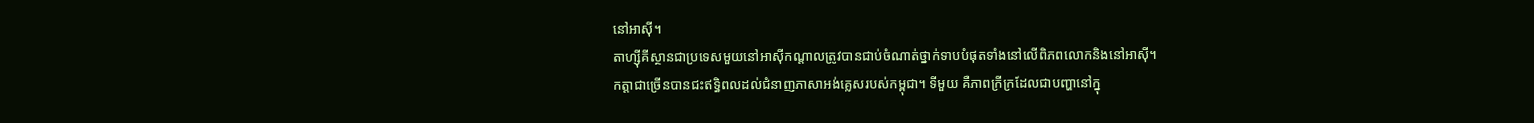នៅអាស៊ី។
តាហ្ស៊ីគីស្ថានជាប្រទេសមួយនៅអាស៊ីកណ្តាលត្រូវបានជាប់ចំណាត់ថ្នាក់ទាបបំផុតទាំងនៅលើពិភពលោកនិងនៅអាស៊ី។
កត្តាជាច្រើនបានជះឥទ្ធិពលដល់ជំនាញភាសាអង់គ្លេសរបស់កម្ពុជា។ ទីមួយ គឺភាពក្រីក្រដែលជាបញ្ហានៅក្នុ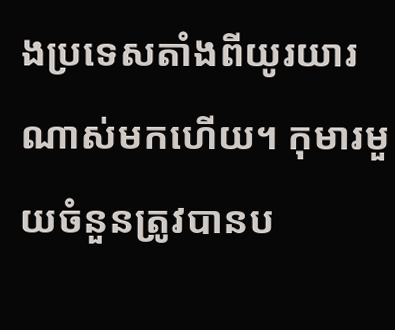ងប្រទេសតាំងពីយូរយារណាស់មកហើយ។ កុមារមួយចំនួនត្រូវបានប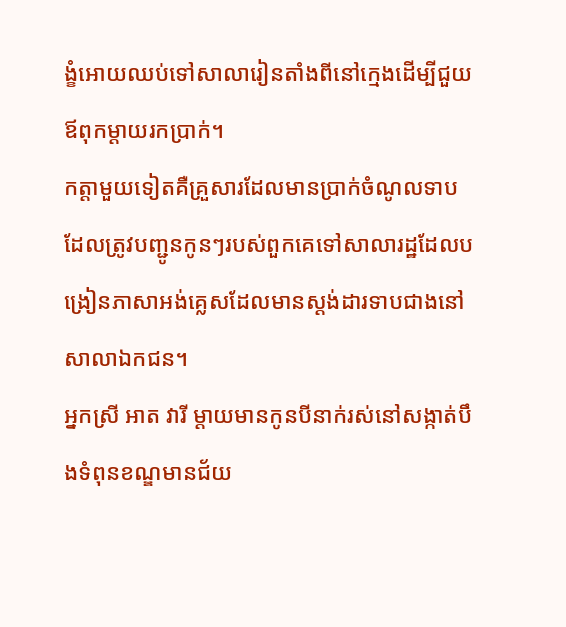ង្ខំអោយឈប់ទៅសាលារៀនតាំងពីនៅក្មេងដើម្បីជួយឪពុកម្តាយរកប្រាក់។
កត្តាមួយទៀតគឺគ្រួសារដែលមានប្រាក់ចំណូលទាប ដែលត្រូវបញ្ជូនកូនៗរបស់ពួកគេទៅសាលារដ្ឋដែលបង្រៀនភាសាអង់គ្លេសដែលមានស្តង់ដារទាបជាងនៅសាលាឯកជន។
អ្នកស្រី អាត វារី ម្តាយមានកូនបីនាក់រស់នៅសង្កាត់បឹងទំពុនខណ្ឌមានជ័យ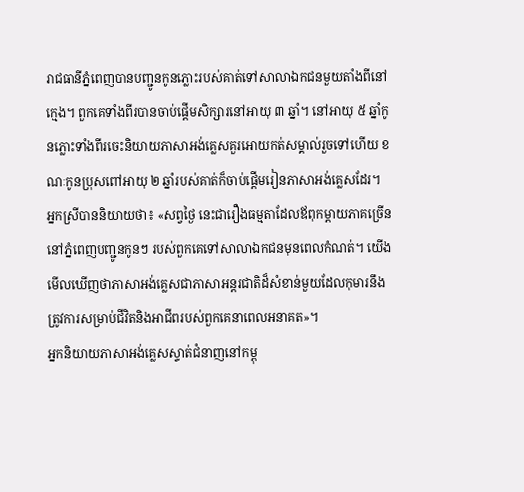រាជធានីភ្នំពេញបានបញ្ជូនកូនភ្លោះរបស់គាត់ទៅសាលាឯកជនមួយតាំងពីនៅក្មេង។ ពួកគេទាំងពីរបានចាប់ផ្តើមសិក្សារនៅអាយុ ៣ ឆ្នាំ។ នៅអាយុ ៥ ឆ្នាំកូនភ្លោះទាំងពីរចេះនិយាយភាសាអង់គ្លេសគួរអោយកត់សម្គាល់រួចទៅហើយ ខណៈកូនប្រុសពៅអាយុ ២ ឆ្នាំរបស់គាត់ក៏ចាប់ផ្តើមរៀនភាសាអង់គ្លេសដែរ។
អ្នកស្រីបាននិយាយថា៖ «សព្វថ្ងៃ នេះជារឿងធម្មតាដែលឪពុកម្តាយភាគច្រើននៅភ្នំពេញបញ្ជូនកូនៗ របស់ពួកគេទៅសាលាឯកជនមុនពេលកំណត់។ យើងមើលឃើញថាភាសាអង់គ្លេសជាភាសាអន្តរជាតិដ៏សំខាន់មួយដែលកុមារនឹងត្រូវការសម្រាប់ជីវិតនិងអាជីពរបស់ពួកគេនាពេលអនាគត»។
អ្នកនិយាយភាសាអង់គ្លេសស្ទាត់ជំនាញនៅកម្ពុ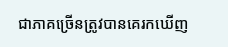ជាភាគច្រើនត្រូវបានគេរកឃើញ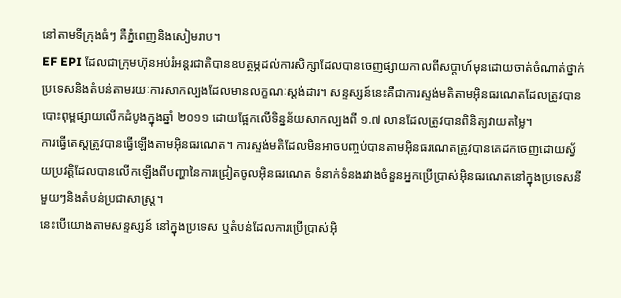នៅតាមទីក្រុងធំៗ គឺភ្នំពេញនិងសៀមរាប។
EF EPI ដែលជាក្រុមហ៊ុនអប់រំអន្តរជាតិបានឧបត្ថម្ភដល់ការសិក្សាដែលបានចេញផ្សាយកាលពីសប្តាហ៍មុនដោយចាត់ចំណាត់ថ្នាក់ប្រទេសនិងតំបន់តាមរយៈការសាកល្បងដែលមានលក្ខណៈស្តង់ដារ។ សន្ទស្សន៍នេះគឺជាការស្ទង់មតិតាមអ៊ិនធរណេតដែលត្រូវបានបោះពុម្ពផ្សាយលើកដំបូងក្នុងឆ្នាំ ២០១១ ដោយផ្អែកលើទិន្នន័យសាកល្បងពី ១.៧ លានដែលត្រូវបានពិនិត្យវាយតម្លៃ។
ការធ្វើតេស្តត្រូវបានធ្វើឡើងតាមអ៊ិនធរណេត។ ការស្ទង់មតិដែលមិនអាចបញ្ចប់បានតាមអ៊ិនធរណេតត្រូវបានគេដកចេញដោយស្វ័យប្រវត្តិដែលបានលើកឡើងពីបញ្ហានៃការជ្រៀតចូលអ៊ិនធរណេត ទំនាក់ទំនងរវាងចំនួនអ្នកប្រើប្រាស់អ៊ិនធរណេតនៅក្នុងប្រទេសនីមួយៗនិងតំបន់ប្រជាសាស្ត្រ។
នេះបើយោងតាមសន្ទស្សន៍ នៅក្នុងប្រទេស ឬតំបន់ដែលការប្រើប្រាស់អ៊ិ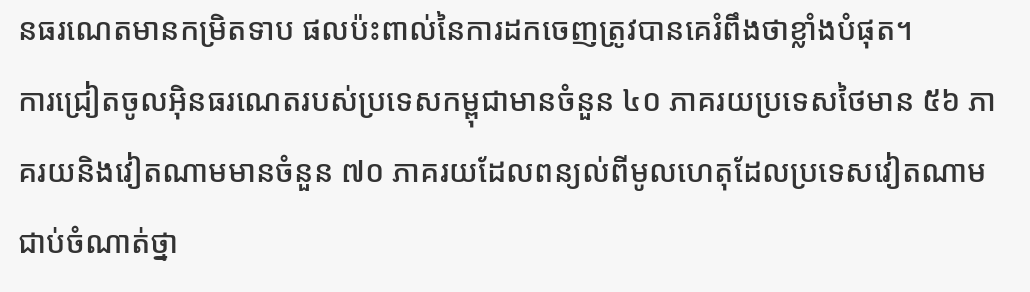នធរណេតមានកម្រិតទាប ផលប៉ះពាល់នៃការដកចេញត្រូវបានគេរំពឹងថាខ្លាំងបំផុត។
ការជ្រៀតចូលអ៊ិនធរណេតរបស់ប្រទេសកម្ពុជាមានចំនួន ៤០ ភាគរយប្រទេសថៃមាន ៥៦ ភាគរយនិងវៀតណាមមានចំនួន ៧០ ភាគរយដែលពន្យល់ពីមូលហេតុដែលប្រទេសវៀតណាមជាប់ចំណាត់ថ្នា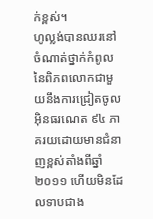ក់ខ្ពស់។
ហូល្លង់បានឈរនៅចំណាត់ថ្នាក់កំពូលនៃពិភពលោកជាមួយនឹងការជ្រៀតចូលអ៊ិនធរណេត ៩៤ ភាគរយដោយមានជំនាញខ្ពស់តាំងពីឆ្នាំ ២០១១ ហើយមិនដែលទាបជាង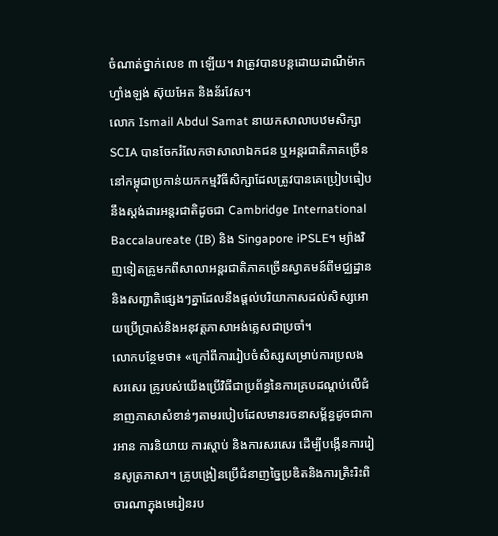ចំណាត់ថ្នាក់លេខ ៣ ឡើយ។ វាត្រូវបានបន្តដោយដាណឺម៉ាក ហ្វាំងឡង់ ស៊ុយអែត និងន័រវែស។
លោក Ismail Abdul Samat នាយកសាលាបឋមសិក្សា SCIA បានចែករំលែកថាសាលាឯកជន ឬអន្តរជាតិភាគច្រើននៅកម្ពុជាប្រកាន់យកកម្មវិធីសិក្សាដែលត្រូវបានគេប្រៀបធៀបនឹងស្តង់ដារអន្តរជាតិដូចជា Cambridge International Baccalaureate (IB) និង Singapore iPSLE។ ម្យ៉ាងវិញទៀតគ្រូមកពីសាលាអន្តរជាតិភាគច្រើនស្វាគមន៍ពីមជ្ឈដ្ឋាន និងសញ្ជាតិផ្សេងៗគ្នាដែលនឹងផ្តល់បរិយាកាសដល់សិស្សអោយប្រើប្រាស់និងអនុវត្តភាសាអង់គ្លេសជាប្រចាំ។
លោកបន្ថែមថា៖ «ក្រៅពីការរៀបចំសិស្សសម្រាប់ការប្រលងសរសេរ គ្រូរបស់យើងប្រើវិធីជាប្រព័ន្ធនៃការគ្របដណ្តប់លើជំនាញភាសាសំខាន់ៗតាមរបៀបដែលមានរចនាសម្ព័ន្ធដូចជាការអាន ការនិយាយ ការស្តាប់ និងការសរសេរ ដើម្បីបង្កើនការរៀនសូត្រភាសា។ គ្រូបង្រៀនប្រើជំនាញច្នៃប្រឌិតនិងការត្រិះរិះពិចារណាក្នុងមេរៀនរប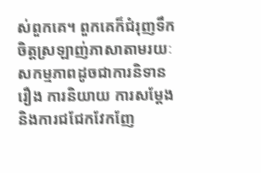ស់ពួកគេ។ ពួកគេក៏ជំរុញទឹកចិត្តស្រឡាញ់ភាសាតាមរយៈសកម្មភាពដូចជាការនិទានរឿង ការនិយាយ ការសម្តែង និងការជជែកវែកញែ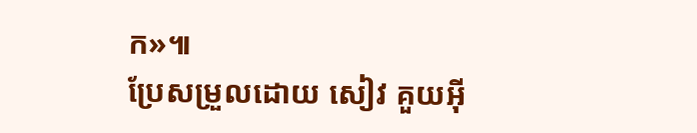ក»៕
ប្រែសម្រួលដោយ សៀវ គួយអ៊ី